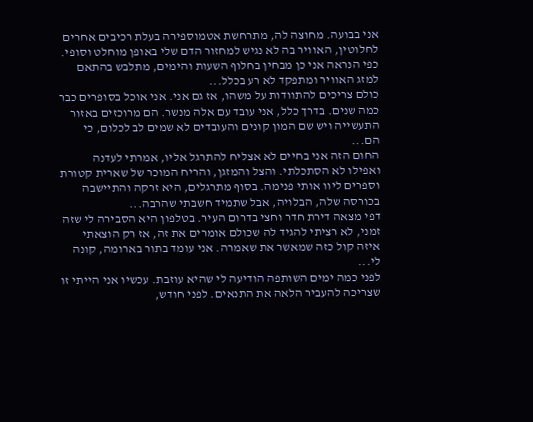אני בבועה. מחוצה לה, מתרחשת אטמוספירה בעלת רכיבים אחרים לחלוטין, האוויר בה לא נגיש למחזור הדם שלי באופן מוחלט וסופי. כפי הנראה אני כן מבחין בחלוף השעות והימים, מתלבש בהתאם למזג האוויר ומתפקד לא רע בכלל...
כולם צריכים להתוודות על משהו, אז גם אני. אני אוכל בסופרים כבר כמה שנים. בדרך כלל, אני עובד עם אלה מנשר. הם מרוכזים באזור התעשייה ויש שם המון קונים והעובדים לא שמים לב לכלום, כי הם...
החום הזה אני בחיים לא אצליח להתרגל אליו, אמרתי לעדנה ואפילו לא הסתכלתי. והצל והמזגן, והריח המוכר של שארית קטורת וספרים ליוו אותי פנימה. בסוף מתרגלים, היא זרקה והתיישבה בכורסה שלה, הבלויה, אבל שתמיד חשבתי שהרבה...
דפי מצאה דירת חדר וחצי בדרום העיר. בטלפון היא הסבירה לי שזה זמני, לא רציתי להגיד לה שכולם אומרים את זה, אז רק הוצאתי איזה קול כזה שמאשר את שאמרה. אני עומד בתור בארומה, קונה לי...
לפני כמה ימים השותפה הודיעה לי שהיא עוזבת. עכשיו אני הייתי זו שצריכה להעביר הלאה את התנאים. לפני חודש,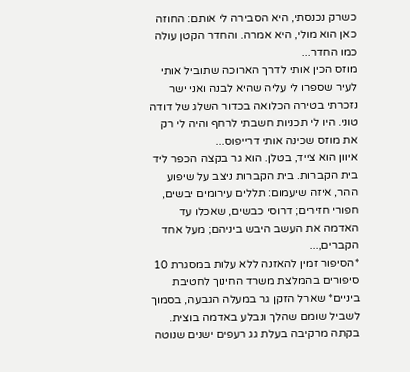כשרק נכנסתי, היא הסבירה לי אותם: החוזה כאן הוא מולי, היא אמרה. והחדר הקטן עולה כמו החדר...
מוזס הכין אותי לדרך הארוכה שתוביל אותי לעיר שספרו לי עליה שהיא לבנה ואני ישר נזכרתי בטירה הכלואה בכדור השלג של דודה טוני. היו לי תכניות חשבתי לרחף והיה לי רק את מוזס שכינה אותי דרייפוס...
איוון הוא צייד, בטלן. הוא גר בקצה הכפר ליד בית הקברות. בית הקברות ניצב על שיפוע ההר, איזה שיעמום: תללים עירומים יבשים, חפורי חזירים; דרוסי כבשים, שאכלו עד האדמה את העשב היבש ביניהם; מעל אחד הקברים,...
*הסיפור זמין להאזנה ללא עלות במסגרת 10 סיפורים בהמלצת משרד החינוך לחטיבת ביניים* שארל הזקן גר במעלה הגבעה, בסמוך לשביל שומם שהלך ונבלע באדמה בוצית. בקתה מרקיבה בעלת גג רעפים ישנים שנוטה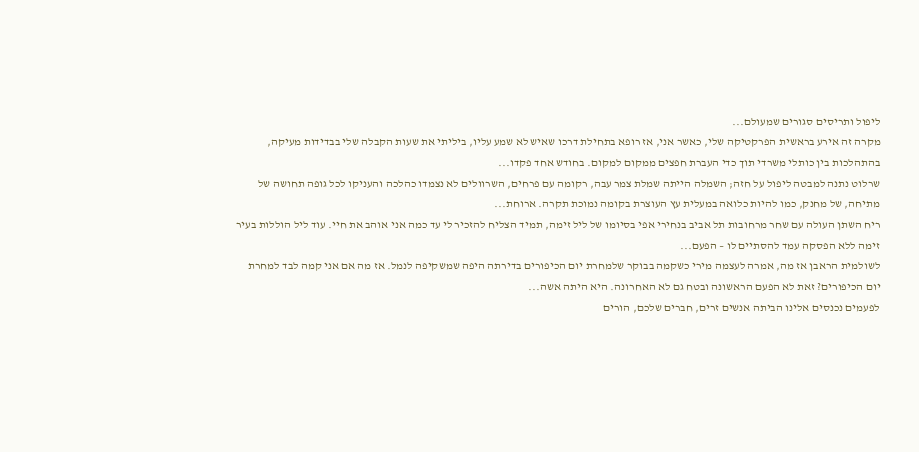ליפול ותריסים סגורים שמעולם...
מקרה זה אירע בראשית הפרקטיקה שלי, כאשר אני, אז רופא בתחילת דרכו שאיש לא שמע עליו, ביליתי את שעות הקבלה שלי בבדידות מעיקה, בהתהלכות בין כותלי משרדי תוך כדי העברת חפצים ממקום למקום. בחודש אחד פקדו...
שרלוט נתנה למבטה ליפול על חזה; השמלה הייתה שמלת צמר עבה, רקומה עם פרחים, השרוולים לא נצמדו כהלכה והעניקו לכל גופה תחושה של מתיחה, של מחנק, כמו להיות כלואה במעלית עץ העוצרת בקומה נמוכת תקרה. ארוחת...
ריח השתן העולה עם שחר מרחובות תל אביב בנחירי אפי בסיומו של ליל זימה, תמיד הצליח להזכיר לי עד כמה אני אוהב את חיי. עוד ליל הוללות בעיר זימה ללא הפסקה עמד להסתיים לו – הפעם...
לשולמית הראבן אז מה, אמרה לעצמה מירי כשקמה בבוקר שלמחרת יום הכיפורים בדירתה היפה שמשקיפה לנמל. אז מה אם אני קמה לבד למחרת יום הכיפורים? זאת לא הפעם הראשונה ובטח גם לא האחרונה. היא היתה אשה...
לפעמים נכנסים אלינו הביתה אנשים זרים, חברים שלכם, הורים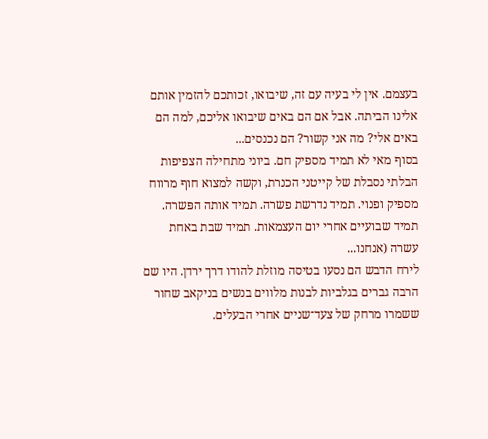בעצמם. אין לי בעיה עם זה, שיבואו, זכותכם להזמין אותם אלינו הביתה. אבל אם הם באים שיבואו אליכם, למה הם באים אלי? מה אני קשור? הם נכנסים...
בסוף מאי לא תמיד מספיק חם. ביוני מתחילה הצפיפות הבלתי נסבלת של קייטני הכנרת, וקשה למצוא חוף מרווח מספיק ופנוי. תמיד נדרשת פשרה. תמיד אותה הפּשרה. תמיד שבועיים אחרי יום העצמאות. תמיד שבת באחת עשרה (אנחנו...
לירח הדבש הם נסעו בטיסה מוזלת להודו דרך ירדן. היו שם הרבה גברים בגלביות לבנות מלווים בנשים בניקאב שחור ששמרו מרחק של צעד־שניים אחרי הבעלים.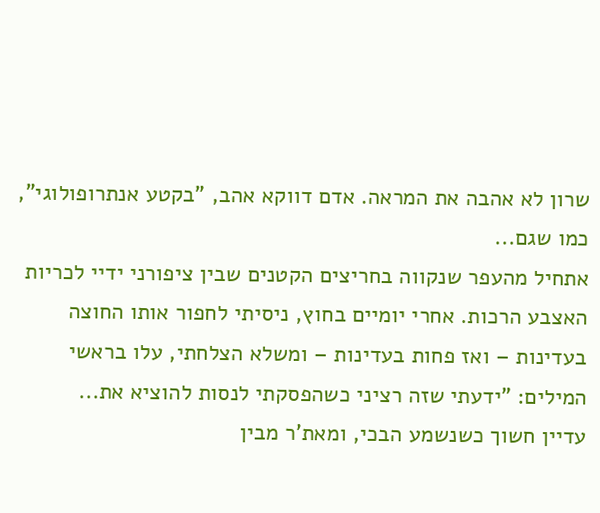שרון לא אהבה את המראה. אדם דווקא אהב, "בקטע אנתרופולוגי", כמו שגם...
אתחיל מהעפר שנקווה בחריצים הקטנים שבין ציפורני ידיי לכריות האצבע הרכות. אחרי יומיים בחוץ, ניסיתי לחפור אותו החוצה בעדינות – ואז פחות בעדינות – ומשלא הצלחתי, עלו בראשי המילים: "ידעתי שזה רציני כשהפסקתי לנסות להוציא את...
עדיין חשוך כשנשמע הבכי, ומאת'ר מבין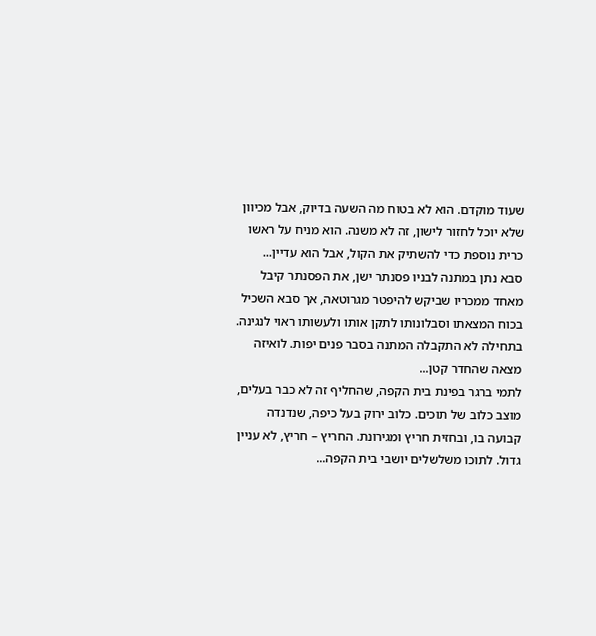שעוד מוקדם. הוא לא בטוח מה השעה בדיוק, אבל מכיוון שלא יוכל לחזור לישון, זה לא משנה. הוא מניח על ראשו כרית נוספת כדי להשתיק את הקול, אבל הוא עדיין...
סבא נתן במתנה לבניו פסנתר ישן, את הפסנתר קיבל מאחד ממכריו שביקש להיפטר מגרוטאה, אך סבא השכיל בכוח המצאתו וסבלונותו לתקן אותו ולעשותו ראוי לנגינה. בתחילה לא התקבלה המתנה בסבר פנים יפות. לואיזה מצאה שהחדר קטן...
לתמי ברגר בפינת בית הקפה, שהחליף זה לא כבר בעלים, מוצב כלוב של תוכים. כלוב ירוק בעל כיפה, שנדנדה קבועה בו, ובחזית חריץ ומגירונת. החריץ – חריץ, לא עניין גדול. לתוכו משלשלים יושבי בית הקפה...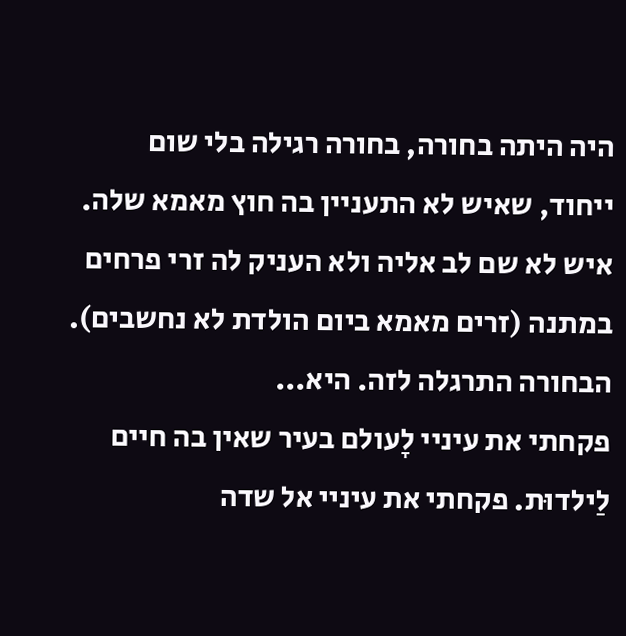היה היתה בחורה, בחורה רגילה בלי שום ייחוד, שאיש לא התעניין בה חוץ מאמא שלה. איש לא שם לב אליה ולא העניק לה זרי פרחים במתנה (זרים מאמא ביום הולדת לא נחשבים). הבחורה התרגלה לזה. היא...
פקחתי את עיניי לָעולם בעיר שאין בה חיים לַילדוּת. פקחתי את עיניי אל שדה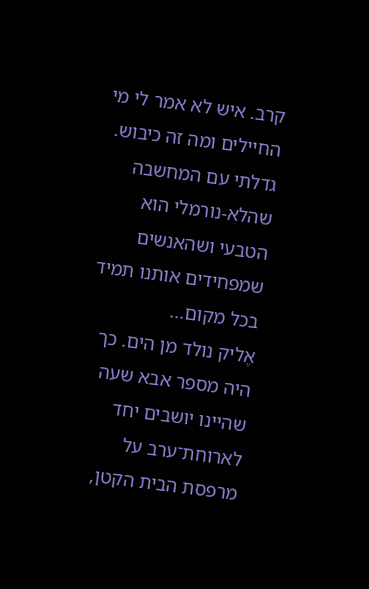קרב. איש לא אמר לי מי החיילים ומה זה כיבוש. גדלתי עם המחשבה שהלא-נורמלי הוא הטבעי ושהאנשים שמפחידים אותנו תמיד בכל מקום...
אֶליק נולד מן הים. כך היה מספר אבא שעה שהיינו יושבים יחד לארוחת־ערב על מרפסת הבית הקטן,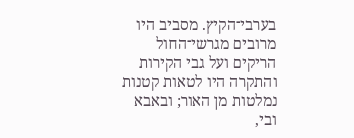בערבי־הקיץ. מסביב היו מרובים מגרשי־החול הריקים ועל גבי הקירות והתקרה היו לטאות קטנות נמלטות מן האור; ובאבא ובי,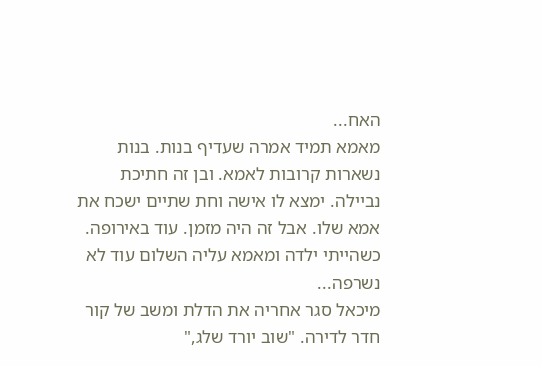האח...
מאמא תמיד אמרה שעדיף בנות. בנות נשארות קרובות לאמא. ובן זה חתיכת נביילה. ימצא לו אישה וחת שתיים ישכח את אמא שלו. אבל זה היה מזמן. עוד באירופה. כשהייתי ילדה ומאמא עליה השלום עוד לא נשרפה...
מיכאל סגר אחריה את הדלת ומשב של קור חדר לדירה. "שוב יורד שלג,"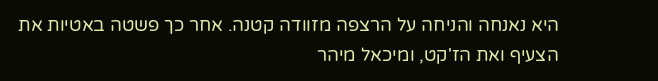היא נאנחה והניחה על הרצפה מזוודה קטנה. אחר כך פשטה באטיות את הצעיף ואת הז'קט, ומיכאל מיהר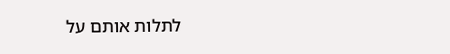לתלות אותם על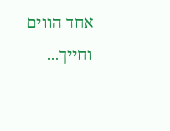אחד הווים וחייך...